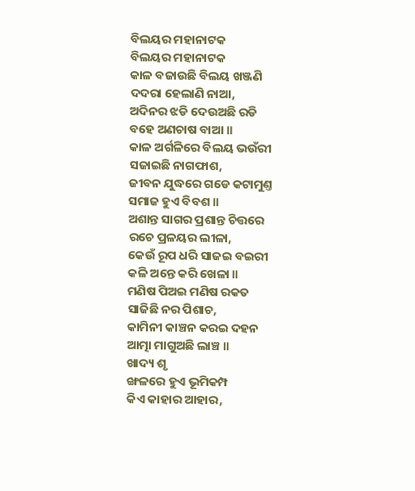ବିଲୟର ମହାନାଟକ
ବିଲୟର ମହାନାଟକ
କାଳ ବଜାଉଛି ବିଲୟ ଖଞ୍ଜଣି
ଦଦରା ହେଲାଣି ନାଆ,
ଅଦିନର ଝଡି ଦେଉଅଛି ରଡି
ବହେ ଅଣଚାଷ ବାଆ ॥
କାଳ ଅର୍ଗଳିରେ ବିଲୟ ଭଉଁରୀ
ସଜାଇଛି ନାଗଫାଶ,
ଜୀବନ ଯୁଦ୍ଧରେ ଗଡେ କଟାମୁଣ୍ତ
ସମାଜ ହୁଏ ବିବଶ ॥
ଅଶାନ୍ତ ସାଗର ପ୍ରଶାନ୍ତ ଚିତ୍ତରେ
ରଚେ ପ୍ରଳୟର ଲୀଳା,
କେଉଁ ରୂପ ଧରି ସାଜଇ ବଇରୀ
କଳି ଅନ୍ତେ କରି ଖେଳା ॥
ମଣିଷ ପିଅଇ ମଣିଷ ରକତ
ସାଜିଛି ନର ପିଶାଚ,
କାମିନୀ କାଞ୍ଚନ କରଇ ଦହନ
ଆତ୍ମା ମାଗୁଅଛି ଲାଞ୍ଚ ॥
ଖାଦ୍ୟ ଶୃ
ଙ୍ଖଳରେ ହୁଏ ଭୂମିକମ୍ପ
କିଏ କାହାର ଆହାର,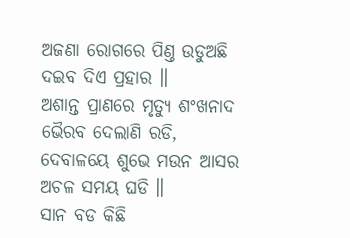ଅଜଣା ରୋଗରେ ପିଣ୍ତ ଉଡୁଅଛି
ଦଇବ ଦିଏ ପ୍ରହାର ॥
ଅଶାନ୍ତ ପ୍ରାଣରେ ମୃତ୍ୟୁ ଶଂଖନାଦ
ଭୈରବ ଦେଲାଣି ରଡି,
ଦେବାଳୟେ ଶୁଭେ ମଉନ ଆସର
ଅଚଳ ସମୟ ଘଡି ॥
ସାନ ବଡ କିଛି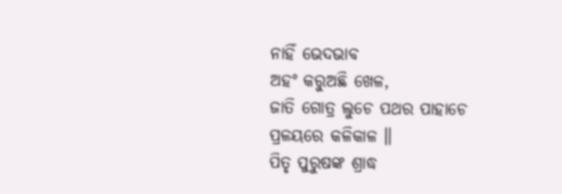ନାହିଁ ଭେଦଭାବ
ଅହଂ କରୁଅଛି ଖେଳ,
ଜାତି ଗୋତ୍ର ଲୁଚେ ପଥର ପାହାଚେ
ପ୍ରଳୟରେ କଳିକାଳ ॥
ପିତୃ ପୁରୁଷଙ୍କ ଶ୍ରାଦ୍ଧ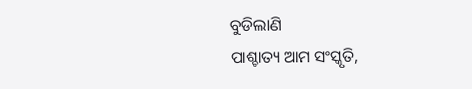ବୁଡିଲାଣି
ପାଶ୍ଚାତ୍ୟ ଆମ ସଂସ୍କୃତି,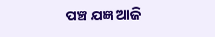ପଞ୍ଚ ଯଜ୍ଞ ଆଜି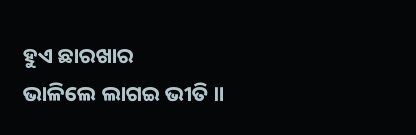ହୁଏ ଛାରଖାର
ଭାଳିଲେ ଲାଗଇ ଭୀତି ॥